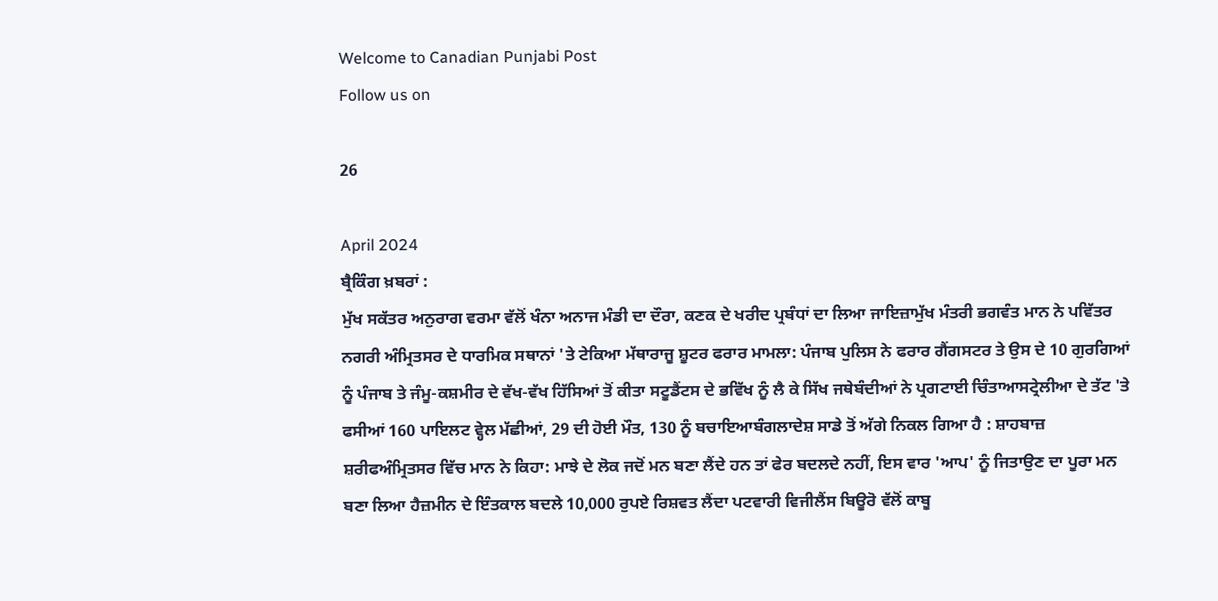Welcome to Canadian Punjabi Post
Follow us on

26

April 2024
ਬ੍ਰੈਕਿੰਗ ਖ਼ਬਰਾਂ :
ਮੁੱਖ ਸਕੱਤਰ ਅਨੁਰਾਗ ਵਰਮਾ ਵੱਲੋਂ ਖੰਨਾ ਅਨਾਜ ਮੰਡੀ ਦਾ ਦੌਰਾ, ਕਣਕ ਦੇ ਖਰੀਦ ਪ੍ਰਬੰਧਾਂ ਦਾ ਲਿਆ ਜਾਇਜ਼ਾਮੁੱਖ ਮੰਤਰੀ ਭਗਵੰਤ ਮਾਨ ਨੇ ਪਵਿੱਤਰ ਨਗਰੀ ਅੰਮ੍ਰਿਤਸਰ ਦੇ ਧਾਰਮਿਕ ਸਥਾਨਾਂ 'ਤੇ ਟੇਕਿਆ ਮੱਥਾਰਾਜੂ ਸ਼ੂਟਰ ਫਰਾਰ ਮਾਮਲਾ: ਪੰਜਾਬ ਪੁਲਿਸ ਨੇ ਫਰਾਰ ਗੈਂਗਸਟਰ ਤੇ ਉਸ ਦੇ 10 ਗੁਰਗਿਆਂ ਨੂੰ ਪੰਜਾਬ ਤੇ ਜੰਮੂ-ਕਸ਼ਮੀਰ ਦੇ ਵੱਖ-ਵੱਖ ਹਿੱਸਿਆਂ ਤੋਂ ਕੀਤਾ ਸਟੂਡੈਂਟਸ ਦੇ ਭਵਿੱਖ ਨੂੰ ਲੈ ਕੇ ਸਿੱਖ ਜਥੇਬੰਦੀਆਂ ਨੇ ਪ੍ਰਗਟਾਈ ਚਿੰਤਾਆਸਟ੍ਰੇਲੀਆ ਦੇ ਤੱਟ 'ਤੇ ਫਸੀਆਂ 160 ਪਾਇਲਟ ਵ੍ਹੇਲ ਮੱਛੀਆਂ, 29 ਦੀ ਹੋਈ ਮੌਤ, 130 ਨੂੰ ਬਚਾਇਆਬੰਗਲਾਦੇਸ਼ ਸਾਡੇ ਤੋਂ ਅੱਗੇ ਨਿਕਲ ਗਿਆ ਹੈ : ਸ਼ਾਹਬਾਜ਼ ਸ਼ਰੀਫਅੰਮ੍ਰਿਤਸਰ ਵਿੱਚ ਮਾਨ ਨੇ ਕਿਹਾ: ਮਾਝੇ ਦੇ ਲੋਕ ਜਦੋਂ ਮਨ ਬਣਾ ਲੈਂਦੇ ਹਨ ਤਾਂ ਫੇਰ ਬਦਲਦੇ ਨਹੀਂ, ਇਸ ਵਾਰ 'ਆਪ' ਨੂੰ ਜਿਤਾਉਣ ਦਾ ਪੂਰਾ ਮਨ ਬਣਾ ਲਿਆ ਹੈਜ਼ਮੀਨ ਦੇ ਇੰਤਕਾਲ ਬਦਲੇ 10,000 ਰੁਪਏ ਰਿਸ਼ਵਤ ਲੈਂਦਾ ਪਟਵਾਰੀ ਵਿਜੀਲੈਂਸ ਬਿਊਰੋ ਵੱਲੋਂ ਕਾਬੂ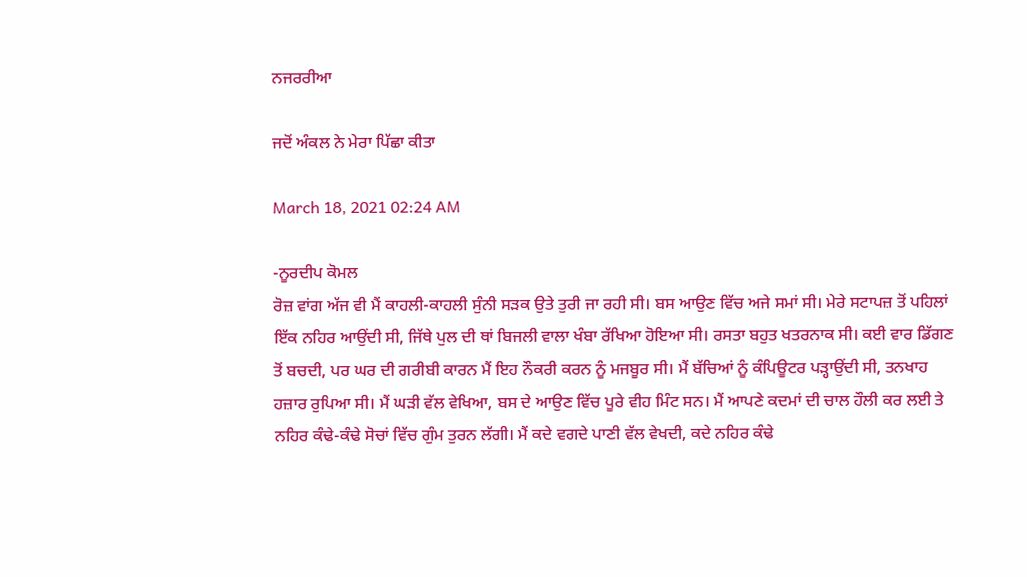ਨਜਰਰੀਆ

ਜਦੋਂ ਅੰਕਲ ਨੇ ਮੇਰਾ ਪਿੱਛਾ ਕੀਤਾ

March 18, 2021 02:24 AM

-ਨੂਰਦੀਪ ਕੋਮਲ
ਰੋਜ਼ ਵਾਂਗ ਅੱਜ ਵੀ ਮੈਂ ਕਾਹਲੀ-ਕਾਹਲੀ ਸੁੰਨੀ ਸੜਕ ਉਤੇ ਤੁਰੀ ਜਾ ਰਹੀ ਸੀ। ਬਸ ਆਉਣ ਵਿੱਚ ਅਜੇ ਸਮਾਂ ਸੀ। ਮੇਰੇ ਸਟਾਪਜ਼ ਤੋਂ ਪਹਿਲਾਂ ਇੱਕ ਨਹਿਰ ਆਉਂਦੀ ਸੀ, ਜਿੱਥੇ ਪੁਲ ਦੀ ਥਾਂ ਬਿਜਲੀ ਵਾਲਾ ਖੰਬਾ ਰੱਖਿਆ ਹੋਇਆ ਸੀ। ਰਸਤਾ ਬਹੁਤ ਖਤਰਨਾਕ ਸੀ। ਕਈ ਵਾਰ ਡਿੱਗਣ ਤੋਂ ਬਚਦੀ, ਪਰ ਘਰ ਦੀ ਗਰੀਬੀ ਕਾਰਨ ਮੈਂ ਇਹ ਨੌਕਰੀ ਕਰਨ ਨੂੰ ਮਜਬੂਰ ਸੀ। ਮੈਂ ਬੱਚਿਆਂ ਨੂੰ ਕੰਪਿਊਟਰ ਪੜ੍ਹਾਉਂਦੀ ਸੀ, ਤਨਖਾਹ ਹਜ਼ਾਰ ਰੁਪਿਆ ਸੀ। ਮੈਂ ਘੜੀ ਵੱਲ ਵੇਖਿਆ, ਬਸ ਦੇ ਆਉਣ ਵਿੱਚ ਪੂਰੇ ਵੀਹ ਮਿੰਟ ਸਨ। ਮੈਂ ਆਪਣੇ ਕਦਮਾਂ ਦੀ ਚਾਲ ਹੌਲੀ ਕਰ ਲਈ ਤੇ ਨਹਿਰ ਕੰਢੇ-ਕੰਢੇ ਸੋਚਾਂ ਵਿੱਚ ਗੁੰਮ ਤੁਰਨ ਲੱਗੀ। ਮੈਂ ਕਦੇ ਵਗਦੇ ਪਾਣੀ ਵੱਲ ਵੇਖਦੀ, ਕਦੇ ਨਹਿਰ ਕੰਢੇ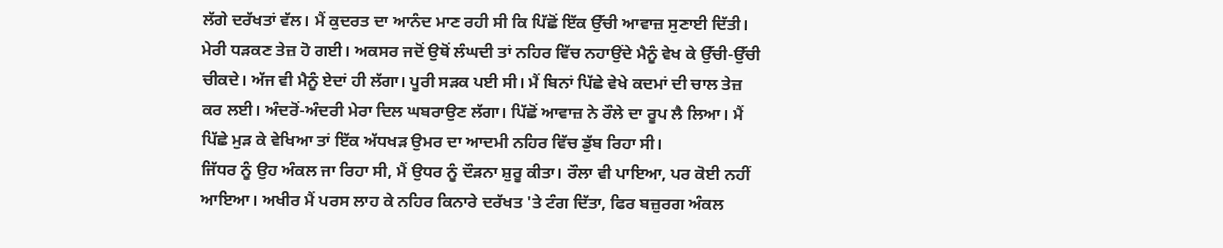ਲੱਗੇ ਦਰੱਖਤਾਂ ਵੱਲ। ਮੈਂ ਕੁਦਰਤ ਦਾ ਆਨੰਦ ਮਾਣ ਰਹੀ ਸੀ ਕਿ ਪਿੱਛੋਂ ਇੱਕ ਉੱਚੀ ਆਵਾਜ਼ ਸੁਣਾਈ ਦਿੱਤੀ। ਮੇਰੀ ਧੜਕਣ ਤੇਜ਼ ਹੋ ਗਈ। ਅਕਸਰ ਜਦੋਂ ਉਥੋਂ ਲੰਘਦੀ ਤਾਂ ਨਹਿਰ ਵਿੱਚ ਨਹਾਉਂਦੇ ਮੈਨੂੰ ਵੇਖ ਕੇ ਉੱਚੀ-ਉੱਚੀ ਚੀਕਦੇ। ਅੱਜ ਵੀ ਮੈਨੂੰ ਏਦਾਂ ਹੀ ਲੱਗਾ। ਪੂਰੀ ਸੜਕ ਪਈ ਸੀ। ਮੈਂ ਬਿਨਾਂ ਪਿੱਛੇ ਵੇਖੇ ਕਦਮਾਂ ਦੀ ਚਾਲ ਤੇਜ਼ ਕਰ ਲਈ। ਅੰਦਰੋਂ-ਅੰਦਰੀ ਮੇਰਾ ਦਿਲ ਘਬਰਾਉਣ ਲੱਗਾ। ਪਿੱਛੋਂ ਆਵਾਜ਼ ਨੇ ਰੌਲੇ ਦਾ ਰੂਪ ਲੈ ਲਿਆ। ਮੈਂ ਪਿੱਛੇ ਮੁੜ ਕੇ ਵੇਖਿਆ ਤਾਂ ਇੱਕ ਅੱਧਖੜ ਉਮਰ ਦਾ ਆਦਮੀ ਨਹਿਰ ਵਿੱਚ ਡੁੱਬ ਰਿਹਾ ਸੀ।
ਜਿੱਧਰ ਨੂੰ ਉਹ ਅੰਕਲ ਜਾ ਰਿਹਾ ਸੀ, ਮੈਂ ਉਧਰ ਨੂੰ ਦੌੜਨਾ ਸ਼ੁਰੂ ਕੀਤਾ। ਰੌਲਾ ਵੀ ਪਾਇਆ, ਪਰ ਕੋਈ ਨਹੀਂ ਆਇਆ। ਅਖੀਰ ਮੈਂ ਪਰਸ ਲਾਹ ਕੇ ਨਹਿਰ ਕਿਨਾਰੇ ਦਰੱਖਤ 'ਤੇ ਟੰਗ ਦਿੱਤਾ, ਫਿਰ ਬਜ਼ੁਰਗ ਅੰਕਲ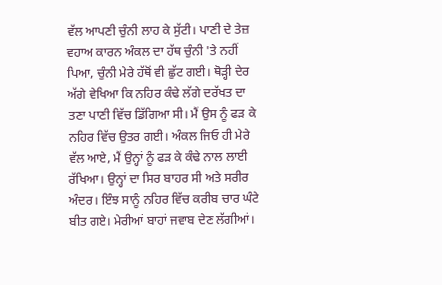ਵੱਲ ਆਪਣੀ ਚੁੰਨੀ ਲਾਹ ਕੇ ਸੁੱਟੀ। ਪਾਣੀ ਦੇ ਤੇਜ਼ ਵਹਾਅ ਕਾਰਨ ਅੰਕਲ ਦਾ ਹੱਥ ਚੁੰਨੀ 'ਤੇ ਨਹੀਂ ਪਿਆ, ਚੁੰਨੀ ਮੇਰੇ ਹੱਥੋਂ ਵੀ ਛੁੱਟ ਗਈ। ਥੋੜ੍ਹੀ ਦੇਰ ਅੱਗੇ ਵੇਖਿਆ ਕਿ ਨਹਿਰ ਕੰਢੇ ਲੱਗੇ ਦਰੱਖਤ ਦਾ ਤਣਾ ਪਾਣੀ ਵਿੱਚ ਡਿੱਗਿਆ ਸੀ। ਮੈਂ ਉਸ ਨੂੰ ਫੜ ਕੇ ਨਹਿਰ ਵਿੱਚ ਉਤਰ ਗਈ। ਅੰਕਲ ਜਿਓ ਹੀ ਮੇਰੇ ਵੱਲ ਆਏ, ਮੈਂ ਉਨ੍ਹਾਂ ਨੂੰ ਫੜ ਕੇ ਕੰਢੇ ਨਾਲ ਲਾਈ ਰੱਖਿਆ। ਉਨ੍ਹਾਂ ਦਾ ਸਿਰ ਬਾਹਰ ਸੀ ਅਤੇ ਸਰੀਰ ਅੰਦਰ। ਇੰਝ ਸਾਨੂੰ ਨਹਿਰ ਵਿੱਚ ਕਰੀਬ ਚਾਰ ਘੰਟੇ ਬੀਤ ਗਏ। ਮੇਰੀਆਂ ਬਾਹਾਂ ਜਵਾਬ ਦੇਣ ਲੱਗੀਆਂ।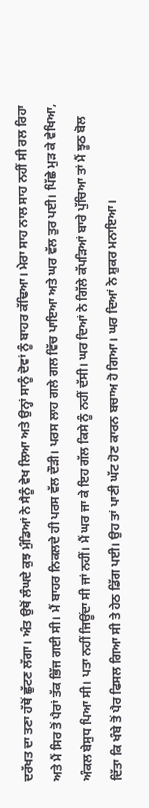ਦਰੱਖਤ ਦਾ ਤਣਾ ਹੱਥੋਂ ਛੁੱਟਣ ਲੱਗਾ। ਅੰਤ ਉਥੋਂ ਲੰਘਦੇ ਕੁਝ ਮੁੰਡਿਆਂ ਨੇ ਸੈਨੂੰ ਵੇਖ ਲਿਆ ਅਤੇ ਉਨ੍ਹਾਂ ਸਾਨੂੰ ਦੋਵਾਂ ਨੂੰ ਬਾਹਰ ਕੱਢਿਆ। ਮੇਰਾ ਸਾਹ ਨਾਲ ਸਾਹ ਨਹੀਂ ਸੀ ਰਲ ਰਿਹਾ ਅਤੇ ਮੈਂ ਸਿਰ ਤੋਂ ਪੈਰਾਂ ਤੱਕ ਭਿੱਜ ਗਈ ਸੀ। ਮੈਂ ਬਾਹਰ ਨਿਕਲਦੇ ਹੀ ਪਰਸ ਵੱਲ ਦੌੜੀ। ਪਰਸ ਲਾਹ ਗਲੇ ਗਲ ਵਿੱਚ ਪਾਇਆ ਅਤੇ ਘਰ ਵੱਲ ਤੁਰ ਪਈ। ਪਿੱਛੇ ਮੁੜ ਕੇ ਵੇਖਿਆ, ਅੰਕਲ ਬੇਸੁਧ ਪਿਆ ਸੀ। ਪਤਾ ਨਹੀਂ ਜਿਊਂਦਾ ਸੀ ਜਾਂ ਨਹੀਂ। ਮੈਂ ਘਰ ਜਾ ਕੇ ਇਹ ਗੱਲ ਕਿਸੇ ਨੂੰ ਨਹੀਂ ਦੱਸੀ। ਘਰ ਦਿਆਂ ਨੇ ਗਿੱਲੇ ਕੱਪੜਿਆਂ ਬਾਰੇ ਪੁੱਚਿਆ ਤਾਂ ਮੈਂ ਝੂਠ ਬੋਲ ਦਿੱਤਾ ਕਿ ਖੰਬੇ ਤੋਂ ਪੈਰ ਫਿਸਲ ਗਿਆ ਸੀ ਤੇ ਹੇਠ ਡਿੱਗ ਪਈ। ਉਹ ਤਾਂ ਪਾਣੀ ਘੱਟ ਹੋਣ ਕਾਰਨ ਬਚਾਅ ਹੋ ਗਿਆ। ਘਰ ਦਿਆਂ ਨੇ ਸ਼ੁਕਰ ਮਨਾਇਆ।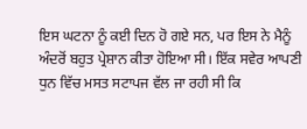ਇਸ ਘਟਨਾ ਨੂੰ ਕਈ ਦਿਨ ਹੋ ਗਏ ਸਨ, ਪਰ ਇਸ ਨੇ ਮੈਨੂੰ ਅੰਦਰੋਂ ਬਹੁਤ ਪ੍ਰੇਸ਼ਾਨ ਕੀਤਾ ਹੋਇਆ ਸੀ। ਇੱਕ ਸਵੇਰ ਆਪਣੀ ਧੁਨ ਵਿੱਚ ਮਸਤ ਸਟਾਪਜ ਵੱਲ ਜਾ ਰਹੀ ਸੀ ਕਿ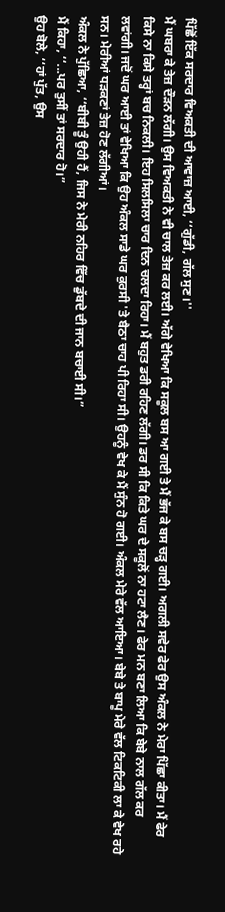ਪਿੱਛੋਂ ਇੱਕ ਸਰਦਾਰ ਵਿਅਕਤੀ ਦੀ ਆਵਾਜ਼ ਆਈ, ‘‘ਗੁੱਡੀ, ਗੱਲ ਸੁਣ।''
ਮੈਂ ਘਬਰਾ ਕੇ ਤੇਜ਼ ਦੌੜਨ ਲੱਗੀ। ਉਸ ਵਿਅਕਤੀ ਨੇ ਵੀ ਚਾਲ ਤੇਜ਼ ਕਰ ਲਈ। ਅੱਗੇ ਵੇਖਿਆ ਕਿ ਸਕੂਲ ਬਸ ਆ ਗਈ ਤੇ ਮੈਂ ਭੱਜ ਕੇ ਬਸ ਚੜ੍ਹ ਗਈ। ਅਗਲੀ ਸਵੇਰ ਫੇਰ ਉਸ ਅੰਕਲ ਨੇ ਮੇਰਾ ਪਿੱਛਾ ਕੀਤਾ। ਮੈਂ ਫੇਰ ਕਿਸੇ ਨਾ ਕਿਸੇ ਤਰ੍ਹਾਂ ਬਚ ਨਿਕਲੀ। ਇਹ ਸਿਲਸਿਲਾ ਚਾਰ ਦਿਨ ਚਲਦਾ ਰਿਹਾ। ਮੈਂ ਬਹੁਤ ਡਰੀ ਰਹਿਣ ਲੱਗੀ। ਡਰ ਸੀ ਕਿ ਕਿਤੇ ਘਰ ਦੇ ਸਕੂਲੋਂ ਨਾ ਹਟਾ ਲੈਣ। ਫੇਰ ਮਨ ਬਣਾ ਲਿਆ ਕਿ ਬੇਬੇ ਨਾਲ ਗੱਲ ਕਰ ਲਵਾਂਗੀ। ਜਦੋਂ ਘਰ ਆਈ ਤਾਂ ਵੇਖਿਆ ਕਿ ਉਹ ਅੰਕਲ ਸਾਡੇ ਘਰ ਕੁਰਸੀ 'ਤੇ ਬੈਠਾ ਚਾਹ ਪੀ ਰਿਹਾ ਸੀ। ਉਹਨੂੰ ਵੇਖ ਕੇ ਮੈਂ ਸੁੰਨ ਹੋ ਗਈ। ਅੰਕਲ ਮੇਰੇ ਵੱਲ ਆਇਆ। ਬੇਬੇ ਤੇ ਬਾਪੂ ਮੇਰੇ ਵੱਲ ਟਿਕਟਿਕੀ ਲਾ ਕੇ ਵੇਖ ਰਹੇ ਸਨ। ਮੇਰੀਆਂ ਧੜਕਣਾਂ ਤੇਜ਼ ਹੋਣ ਲੱਗੀਆਂ।
ਅੰਕਲ ਨੇ ਪੁੱਛਿਆ, ‘‘ਬੀਬੀ ਤੂੰ ਉਹੀ ਹੈਂ, ਜਿਸ ਨੇ ਮੇਰੀ ਨਹਿਰ ਵਿੱਚ ਡੁੱਬਦੇ ਦੀ ਜਾਨ ਬਚਾਈ ਸੀ।”
ਮੈਂ ਕਿਹਾ, ‘‘...ਪਰ ਤੁਸੀਂ ਤਾਂ ਸਰਦਾਰ ਹੋ।”
ਉਹ ਬੋਲੇ, ‘‘ਹਾਂ ਪੁੱਤ, ਉਸ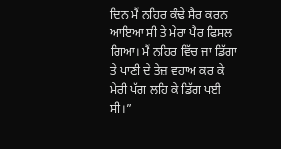ਦਿਨ ਮੈਂ ਨਹਿਰ ਕੰਢੇ ਸੈਰ ਕਰਨ ਆਇਆ ਸੀ ਤੇ ਮੇਰਾ ਪੈਰ ਫਿਸਲ ਗਿਆ। ਮੈਂ ਨਹਿਰ ਵਿੱਚ ਜਾ ਡਿੱਗਾ ਤੇ ਪਾਣੀ ਦੇ ਤੇਜ਼ ਵਹਾਅ ਕਰ ਕੇ ਮੇਰੀ ਪੱਗ ਲਹਿ ਕੇ ਡਿੱਗ ਪਈ ਸੀ।”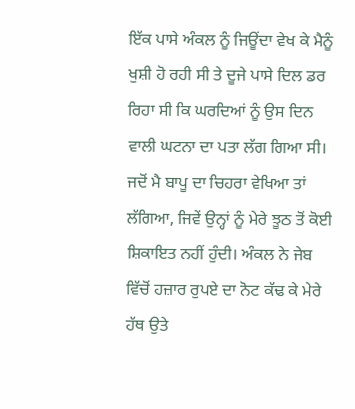ਇੱਕ ਪਾਸੇ ਅੰਕਲ ਨੂੰ ਜਿਊਂਦਾ ਵੇਖ ਕੇ ਮੈਨੂੰ ਖੁਸ਼ੀ ਹੋ ਰਹੀ ਸੀ ਤੇ ਦੂਜੇ ਪਾਸੇ ਦਿਲ ਡਰ ਰਿਹਾ ਸੀ ਕਿ ਘਰਦਿਆਂ ਨੂੰ ਉਸ ਦਿਨ ਵਾਲੀ ਘਟਨਾ ਦਾ ਪਤਾ ਲੱਗ ਗਿਆ ਸੀ। ਜਦੋਂ ਮੈ ਬਾਪੂ ਦਾ ਚਿਹਰਾ ਵੇਖਿਆ ਤਾਂ ਲੱਗਿਆ, ਜਿਵੇਂ ਉਨ੍ਹਾਂ ਨੂੰ ਮੇਰੇ ਝੂਠ ਤੋਂ ਕੋਈ ਸ਼ਿਕਾਇਤ ਨਹੀਂ ਹੁੰਦੀ। ਅੰਕਲ ਨੇ ਜੇਬ ਵਿੱਚੋਂ ਹਜ਼ਾਰ ਰੁਪਏ ਦਾ ਨੋਟ ਕੱਢ ਕੇ ਮੇਰੇ ਹੱਥ ਉਤੇ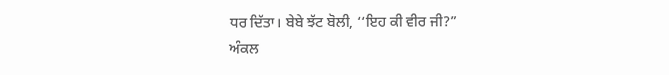ਧਰ ਦਿੱਤਾ। ਬੇਬੇ ਝੱਟ ਬੋਲੀ, ‘‘ਇਹ ਕੀ ਵੀਰ ਜੀ?”
ਅੰਕਲ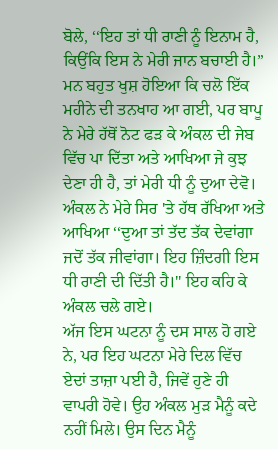ਬੋਲੇ, ‘‘ਇਹ ਤਾਂ ਧੀ ਰਾਣੀ ਨੂੰ ਇਨਾਮ ਹੈ, ਕਿਉਂਕਿ ਇਸ ਨੇ ਮੇਰੀ ਜਾਨ ਬਚਾਈ ਹੈ।” ਮਨ ਬਹੁਤ ਖੁਸ਼ ਹੋਇਆ ਕਿ ਚਲੋ ਇੱਕ ਮਹੀਨੇ ਦੀ ਤਨਖਾਹ ਆ ਗਈ, ਪਰ ਬਾਪੂ ਨੇ ਮੇਰੇ ਹੱਥੋਂ ਨੋਟ ਫੜ ਕੇ ਅੰਕਲ ਦੀ ਜੇਬ ਵਿੱਚ ਪਾ ਦਿੱਤਾ ਅਤੇ ਆਖਿਆ ਜੇ ਕੁਝ ਦੇਣਾ ਹੀ ਹੈ, ਤਾਂ ਮੇਰੀ ਧੀ ਨੂੰ ਦੁਆ ਦੇਵੋ।
ਅੰਕਲ ਨੇ ਮੇਰੇ ਸਿਰ 'ਤੇ ਹੱਥ ਰੱਖਿਆ ਅਤੇ ਆਖਿਆ ‘‘ਦੁਆ ਤਾਂ ਤੱਦ ਤੱਕ ਦੇਵਾਂਗਾ ਜਦੋਂ ਤੱਕ ਜੀਵਾਂਗਾ। ਇਹ ਜ਼ਿੰਦਗੀ ਇਸ ਧੀ ਰਾਣੀ ਦੀ ਦਿੱਤੀ ਹੈ।'' ਇਹ ਕਹਿ ਕੇ ਅੰਕਲ ਚਲੇ ਗਏ।
ਅੱਜ ਇਸ ਘਟਨਾ ਨੂੰ ਦਸ ਸਾਲ ਹੋ ਗਏ ਨੇ, ਪਰ ਇਹ ਘਟਨਾ ਮੇਰੇ ਦਿਲ ਵਿੱਚ ਏਦਾਂ ਤਾਜ਼ਾ ਪਈ ਹੈ, ਜਿਵੇਂ ਹੁਣੇ ਹੀ ਵਾਪਰੀ ਹੋਵੇ। ਉਹ ਅੰਕਲ ਮੁੜ ਮੈਨੂੰ ਕਦੇ ਨਹੀਂ ਮਿਲੇ। ਉਸ ਦਿਨ ਮੈਨੂੰ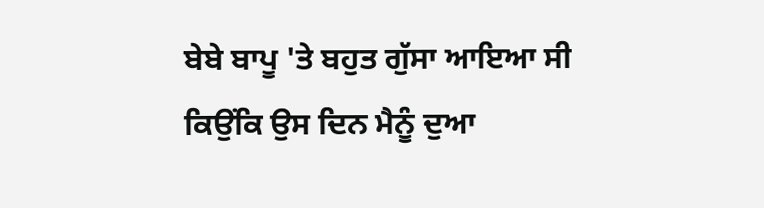ਬੇਬੇ ਬਾਪੂ 'ਤੇ ਬਹੁਤ ਗੁੱਸਾ ਆਇਆ ਸੀ ਕਿਉਂਕਿ ਉਸ ਦਿਨ ਮੈਨੂੰ ਦੁਆ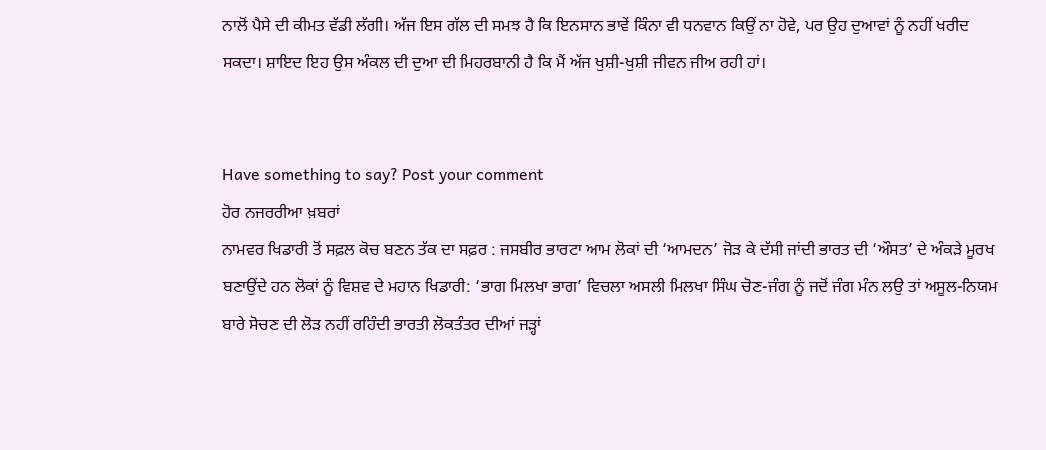ਨਾਲੋਂ ਪੈਸੇ ਦੀ ਕੀਮਤ ਵੱਡੀ ਲੱਗੀ। ਅੱਜ ਇਸ ਗੱਲ ਦੀ ਸਮਝ ਹੈ ਕਿ ਇਨਸਾਨ ਭਾਵੇਂ ਕਿੰਨਾ ਵੀ ਧਨਵਾਨ ਕਿਉਂ ਨਾ ਹੋਵੇ, ਪਰ ਉਹ ਦੁਆਵਾਂ ਨੂੰ ਨਹੀਂ ਖਰੀਦ ਸਕਦਾ। ਸ਼ਾਇਦ ਇਹ ਉਸ ਅੰਕਲ ਦੀ ਦੁਆ ਦੀ ਮਿਹਰਬਾਨੀ ਹੈ ਕਿ ਮੈਂ ਅੱਜ ਖੁਸ਼ੀ-ਖੁਸ਼ੀ ਜੀਵਨ ਜੀਅ ਰਹੀ ਹਾਂ।


Have something to say? Post your comment
ਹੋਰ ਨਜਰਰੀਆ ਖ਼ਬਰਾਂ
ਨਾਮਵਰ ਖਿਡਾਰੀ ਤੋਂ ਸਫ਼ਲ ਕੋਚ ਬਣਨ ਤੱਕ ਦਾ ਸਫ਼ਰ : ਜਸਬੀਰ ਭਾਰਟਾ ਆਮ ਲੋਕਾਂ ਦੀ ‘ਆਮਦਨ’ ਜੋੜ ਕੇ ਦੱਸੀ ਜਾਂਦੀ ਭਾਰਤ ਦੀ ‘ਔਸਤ’ ਦੇ ਅੰਕੜੇ ਮੂਰਖ ਬਣਾਉਂਦੇ ਹਨ ਲੋਕਾਂ ਨੂੰ ਵਿਸ਼ਵ ਦੇ ਮਹਾਨ ਖਿਡਾਰੀ: ‘ਭਾਗ ਮਿਲਖਾ ਭਾਗ’ ਵਿਚਲਾ ਅਸਲੀ ਮਿਲਖਾ ਸਿੰਘ ਚੋਣ-ਜੰਗ ਨੂੰ ਜਦੋਂ ਜੰਗ ਮੰਨ ਲਉ ਤਾਂ ਅਸੂਲ-ਨਿਯਮ ਬਾਰੇ ਸੋਚਣ ਦੀ ਲੋੜ ਨਹੀਂ ਰਹਿੰਦੀ ਭਾਰਤੀ ਲੋਕਤੰਤਰ ਦੀਆਂ ਜੜ੍ਹਾਂ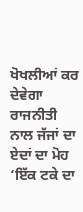ਖੋਖਲੀਆਂ ਕਰ ਦੇਵੇਗਾ ਰਾਜਨੀਤੀ ਨਾਲ ਜੱਜਾਂ ਦਾ ਏਦਾਂ ਦਾ ਮੋਹ ‘ਇੱਕ ਟਕੇ ਦਾ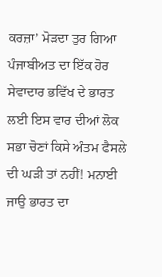ਕਰਜ਼ਾ’ ਮੋੜਦਾ ਤੁਰ ਗਿਆ ਪੰਜਾਬੀਅਤ ਦਾ ਇੱਕ ਹੋਰ ਸੇਵਾਦਾਰ ਭਵਿੱਖ ਦੇ ਭਾਰਤ ਲਈ ਇਸ ਵਾਰ ਦੀਆਂ ਲੋਕ ਸਭਾ ਚੋਣਾਂ ਕਿਸੇ ਅੰਤਮ ਫੈਸਲੇ ਦੀ ਘੜੀ ਤਾਂ ਨਹੀਂ! ਮਨਾਈ ਜਾਉ ਭਾਰਤ ਦਾ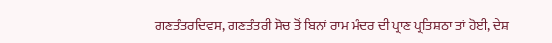ਗਣਤੰਤਰਦਿਵਸ, ਗਣਤੰਤਰੀ ਸੋਚ ਤੋਂ ਬਿਨਾਂ ਰਾਮ ਮੰਦਰ ਦੀ ਪ੍ਰਾਣ ਪ੍ਰਤਿਸ਼ਠਾ ਤਾਂ ਹੋਈ, ਦੇਸ਼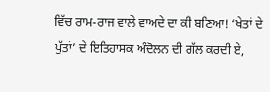ਵਿੱਚ ਰਾਮ-ਰਾਜ ਵਾਲੇ ਵਾਅਦੇ ਦਾ ਕੀ ਬਣਿਆ! ‘ਖੇਤਾਂ ਦੇ ਪੁੱਤਾਂ’ ਦੇ ਇਤਿਹਾਸਕ ਅੰਦੋਲਨ ਦੀ ਗੱਲ ਕਰਦੀ ਏ,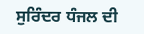ਸੁਰਿੰਦਰ ਧੰਜਲ ਦੀ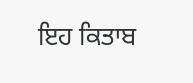ਇਹ ਕਿਤਾਬ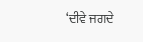‘ਦੀਵੇ ਜਗਦੇ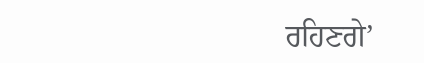ਰਹਿਣਗੇ’